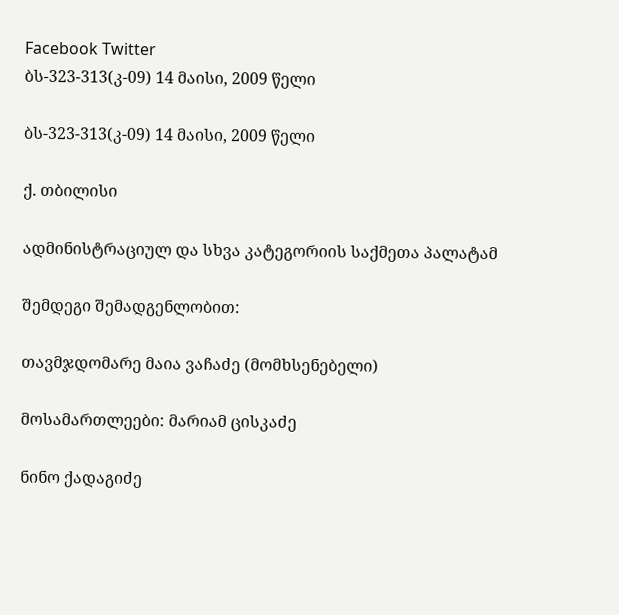Facebook Twitter
ბს-323-313(კ-09) 14 მაისი, 2009 წელი

ბს-323-313(კ-09) 14 მაისი, 2009 წელი

ქ. თბილისი

ადმინისტრაციულ და სხვა კატეგორიის საქმეთა პალატამ

შემდეგი შემადგენლობით:

თავმჯდომარე მაია ვაჩაძე (მომხსენებელი)

მოსამართლეები: მარიამ ცისკაძე

ნინო ქადაგიძე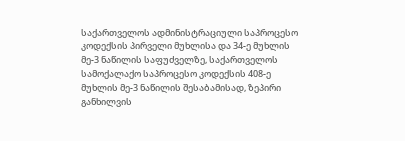საქართველოს ადმინისტრაციული საპროცესო კოდექსის პირველი მუხლისა და 34-ე მუხლის მე-3 ნაწილის საფუძველზე, საქართველოს სამოქალაქო საპროცესო კოდექსის 408-ე მუხლის მე-3 ნაწილის შესაბამისად, ზეპირი განხილვის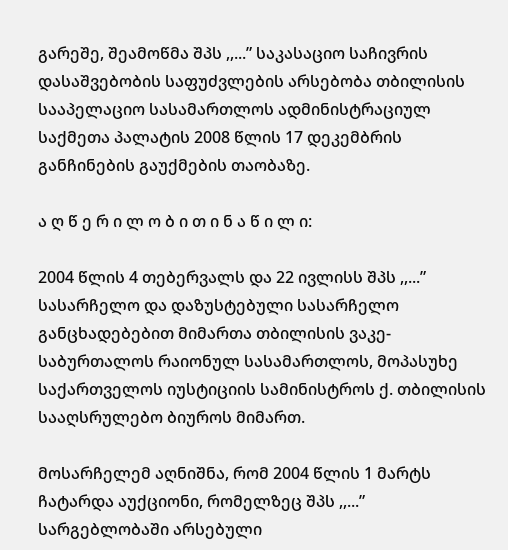გარეშე, შეამოწმა შპს ,,...” საკასაციო საჩივრის დასაშვებობის საფუძვლების არსებობა თბილისის სააპელაციო სასამართლოს ადმინისტრაციულ საქმეთა პალატის 2008 წლის 17 დეკემბრის განჩინების გაუქმების თაობაზე.

ა ღ წ ე რ ი ლ ო ბ ი თ ი ნ ა წ ი ლ ი:

2004 წლის 4 თებერვალს და 22 ივლისს შპს ,,...” სასარჩელო და დაზუსტებული სასარჩელო განცხადებებით მიმართა თბილისის ვაკე-საბურთალოს რაიონულ სასამართლოს, მოპასუხე საქართველოს იუსტიციის სამინისტროს ქ. თბილისის სააღსრულებო ბიუროს მიმართ.

მოსარჩელემ აღნიშნა, რომ 2004 წლის 1 მარტს ჩატარდა აუქციონი, რომელზეც შპს ,,...” სარგებლობაში არსებული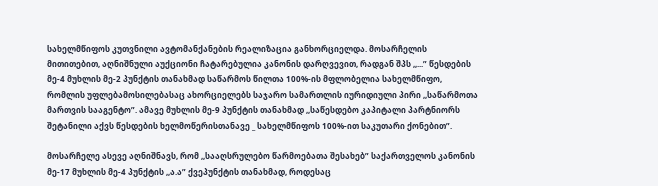სახელმწიფოს კუთვნილი ავტომანქანების რეალიზაცია განხორციელდა. მოსარჩელის მითითებით, აღნიშნული აუქციონი ჩატარებულია კანონის დარღვევით, რადგან შპს ,,...” წესდების მე-4 მუხლის მე-2 პუნქტის თანახმად საწარმოს წილთა 100%-ის მფლობელია სახელმწიფო, რომლის უფლებამოსილებასაც ახორციელებს საჯარო სამართლის იურიდიული პირი ,,საწარმოთა მართვის სააგენტო”. ამავე მუხლის მე-9 პუნქტის თანახმად ,,საწესდებო კაპიტალი პარტნიორს შეტანილი აქვს წესდების ხელმოწერისთანავე _ სახელმწიფოს 100%-ით საკუთარი ქონებით”.

მოსარჩელე ასევე აღნიშნავს, რომ ,,სააღსრულებო წარმოებათა შესახებ” საქართველოს კანონის მე-17 მუხლის მე-4 პუნქტის ,,ა.ა” ქვეპუნქტის თანახმად, როდესაც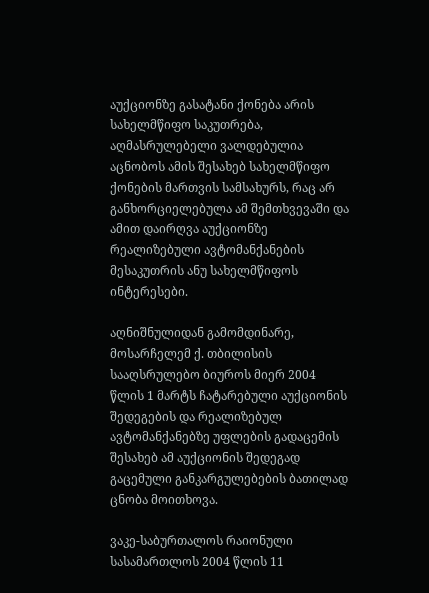აუქციონზე გასატანი ქონება არის სახელმწიფო საკუთრება, აღმასრულებელი ვალდებულია აცნობოს ამის შესახებ სახელმწიფო ქონების მართვის სამსახურს, რაც არ განხორციელებულა ამ შემთხვევაში და ამით დაირღვა აუქციონზე რეალიზებული ავტომანქანების მესაკუთრის ანუ სახელმწიფოს ინტერესები.

აღნიშნულიდან გამომდინარე, მოსარჩელემ ქ. თბილისის სააღსრულებო ბიუროს მიერ 2004 წლის 1 მარტს ჩატარებული აუქციონის შედეგების და რეალიზებულ ავტომანქანებზე უფლების გადაცემის შესახებ ამ აუქციონის შედეგად გაცემული განკარგულებების ბათილად ცნობა მოითხოვა.

ვაკე-საბურთალოს რაიონული სასამართლოს 2004 წლის 11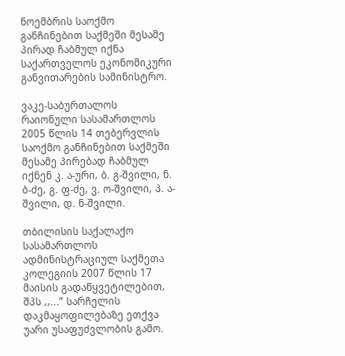ნოემბრის საოქმო განჩინებით საქმეში მესამე პირად ჩაბმულ იქნა საქართველოს ეკონომიკური განვითარების სამინისტრო.

ვაკე-საბურთალოს რაიონული სასამართლოს 2005 წლის 14 თებერვლის საოქმო განჩინებით საქმეში მესამე პირებად ჩაბმულ იქნენ კ. ა-ური, ბ. გ-შვილი, ნ. ბ-ძე, გ. ფ-ძე, ვ. ო-შვილი, პ. ა-შვილი, დ. ნ-შვილი.

თბილისის საქალაქო სასამართლოს ადმინისტრაციულ საქმეთა კოლეგიის 2007 წლის 17 მაისის გადაწყვეტილებით, შპს ,,...” სარჩელის დაკმაყოფილებაზე ეთქვა უარი უსაფუძვლობის გამო.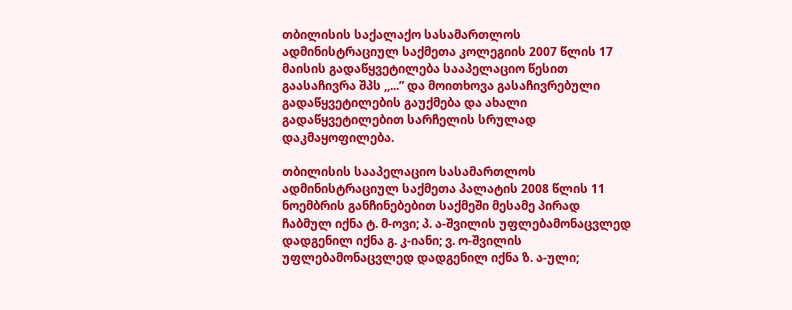თბილისის საქალაქო სასამართლოს ადმინისტრაციულ საქმეთა კოლეგიის 2007 წლის 17 მაისის გადაწყვეტილება სააპელაციო წესით გაასაჩივრა შპს ,,...” და მოითხოვა გასაჩივრებული გადაწყვეტილების გაუქმება და ახალი გადაწყვეტილებით სარჩელის სრულად დაკმაყოფილება.

თბილისის სააპელაციო სასამართლოს ადმინისტრაციულ საქმეთა პალატის 2008 წლის 11 ნოემბრის განჩინებებით საქმეში მესამე პირად ჩაბმულ იქნა ტ. მ-ოვი; პ. ა-შვილის უფლებამონაცვლედ დადგენილ იქნა გ. კ-იანი; ვ. ო-შვილის უფლებამონაცვლედ დადგენილ იქნა ზ. ა-ული;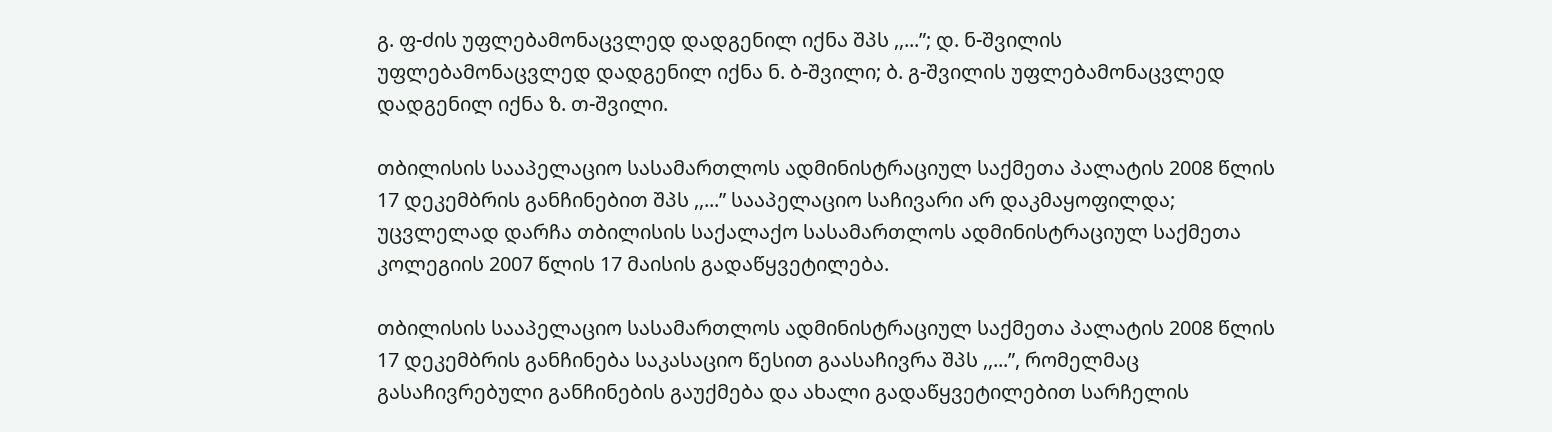გ. ფ-ძის უფლებამონაცვლედ დადგენილ იქნა შპს ,,...”; დ. ნ-შვილის უფლებამონაცვლედ დადგენილ იქნა ნ. ბ-შვილი; ბ. გ-შვილის უფლებამონაცვლედ დადგენილ იქნა ზ. თ-შვილი.

თბილისის სააპელაციო სასამართლოს ადმინისტრაციულ საქმეთა პალატის 2008 წლის 17 დეკემბრის განჩინებით შპს ,,...” სააპელაციო საჩივარი არ დაკმაყოფილდა; უცვლელად დარჩა თბილისის საქალაქო სასამართლოს ადმინისტრაციულ საქმეთა კოლეგიის 2007 წლის 17 მაისის გადაწყვეტილება.

თბილისის სააპელაციო სასამართლოს ადმინისტრაციულ საქმეთა პალატის 2008 წლის 17 დეკემბრის განჩინება საკასაციო წესით გაასაჩივრა შპს ,,...”, რომელმაც გასაჩივრებული განჩინების გაუქმება და ახალი გადაწყვეტილებით სარჩელის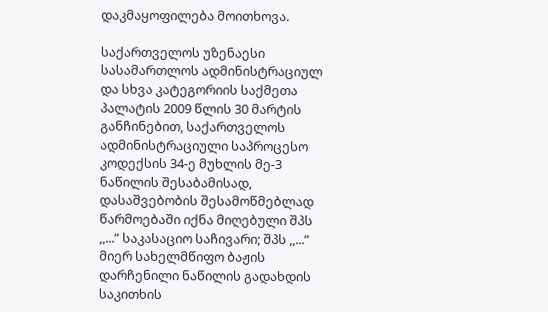დაკმაყოფილება მოითხოვა.

საქართველოს უზენაესი სასამართლოს ადმინისტრაციულ და სხვა კატეგორიის საქმეთა პალატის 2009 წლის 30 მარტის განჩინებით, საქართველოს ადმინისტრაციული საპროცესო კოდექსის 34-ე მუხლის მე-3 ნაწილის შესაბამისად, დასაშვებობის შესამოწმებლად წარმოებაში იქნა მიღებული შპს ,,...” საკასაციო საჩივარი; შპს ,,...” მიერ სახელმწიფო ბაჟის დარჩენილი ნაწილის გადახდის საკითხის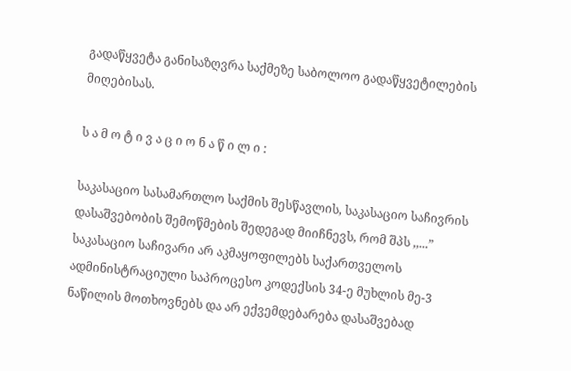გადაწყვეტა განისაზღვრა საქმეზე საბოლოო გადაწყვეტილების მიღებისას.

ს ა მ ო ტ ი ვ ა ც ი ო ნ ა წ ი ლ ი :

საკასაციო სასამართლო საქმის შესწავლის, საკასაციო საჩივრის დასაშვებობის შემოწმების შედეგად მიიჩნევს, რომ შპს ,,...” საკასაციო საჩივარი არ აკმაყოფილებს საქართველოს ადმინისტრაციული საპროცესო კოდექსის 34-ე მუხლის მე-3 ნაწილის მოთხოვნებს და არ ექვემდებარება დასაშვებად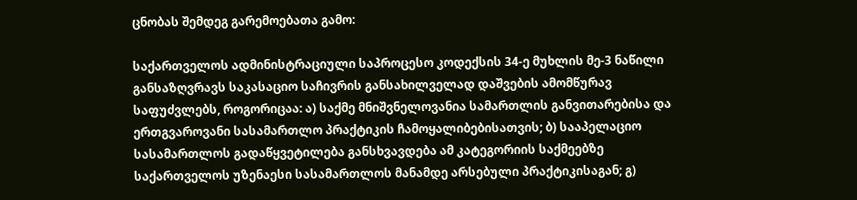ცნობას შემდეგ გარემოებათა გამო:

საქართველოს ადმინისტრაციული საპროცესო კოდექსის 34-ე მუხლის მე-3 ნაწილი განსაზღვრავს საკასაციო საჩივრის განსახილველად დაშვების ამომწურავ საფუძვლებს, როგორიცაა: ა) საქმე მნიშვნელოვანია სამართლის განვითარებისა და ერთგვაროვანი სასამართლო პრაქტიკის ჩამოყალიბებისათვის; ბ) სააპელაციო სასამართლოს გადაწყვეტილება განსხვავდება ამ კატეგორიის საქმეებზე საქართველოს უზენაესი სასამართლოს მანამდე არსებული პრაქტიკისაგან; გ)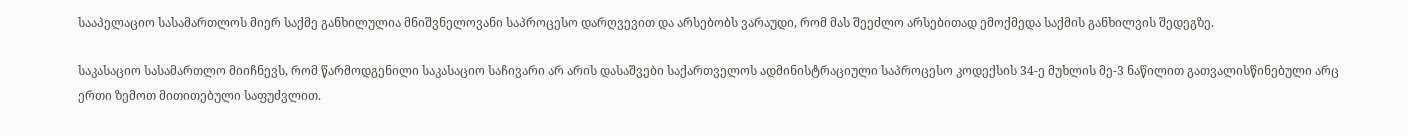სააპელაციო სასამართლოს მიერ საქმე განხილულია მნიშვნელოვანი საპროცესო დარღვევით და არსებობს ვარაუდი, რომ მას შეეძლო არსებითად ემოქმედა საქმის განხილვის შედეგზე.

საკასაციო სასამართლო მიიჩნევს, რომ წარმოდგენილი საკასაციო საჩივარი არ არის დასაშვები საქართველოს ადმინისტრაციული საპროცესო კოდექსის 34-ე მუხლის მე-3 ნაწილით გათვალისწინებული არც ერთი ზემოთ მითითებული საფუძვლით.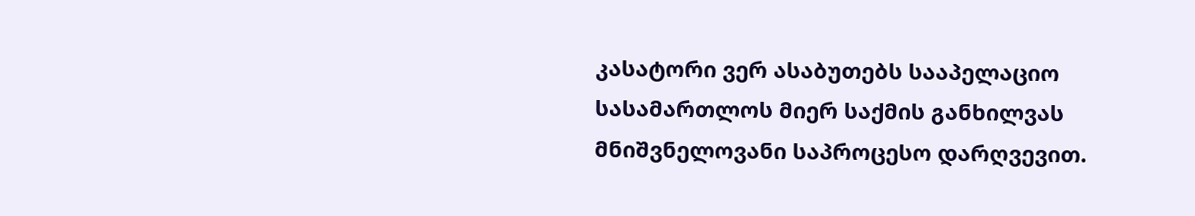კასატორი ვერ ასაბუთებს სააპელაციო სასამართლოს მიერ საქმის განხილვას მნიშვნელოვანი საპროცესო დარღვევით.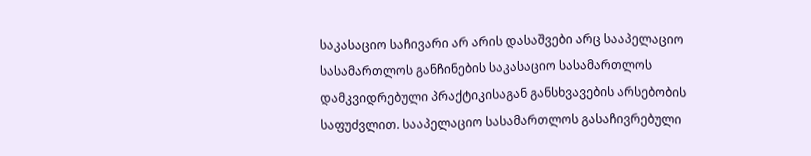საკასაციო საჩივარი არ არის დასაშვები არც სააპელაციო სასამართლოს განჩინების საკასაციო სასამართლოს დამკვიდრებული პრაქტიკისაგან განსხვავების არსებობის საფუძვლით. სააპელაციო სასამართლოს გასაჩივრებული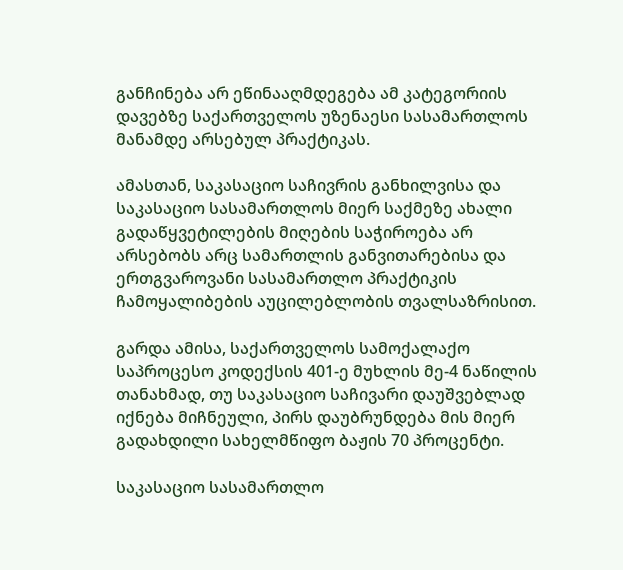განჩინება არ ეწინააღმდეგება ამ კატეგორიის დავებზე საქართველოს უზენაესი სასამართლოს მანამდე არსებულ პრაქტიკას.

ამასთან, საკასაციო საჩივრის განხილვისა და საკასაციო სასამართლოს მიერ საქმეზე ახალი გადაწყვეტილების მიღების საჭიროება არ არსებობს არც სამართლის განვითარებისა და ერთგვაროვანი სასამართლო პრაქტიკის ჩამოყალიბების აუცილებლობის თვალსაზრისით.

გარდა ამისა, საქართველოს სამოქალაქო საპროცესო კოდექსის 401-ე მუხლის მე-4 ნაწილის თანახმად, თუ საკასაციო საჩივარი დაუშვებლად იქნება მიჩნეული, პირს დაუბრუნდება მის მიერ გადახდილი სახელმწიფო ბაჟის 70 პროცენტი.

საკასაციო სასამართლო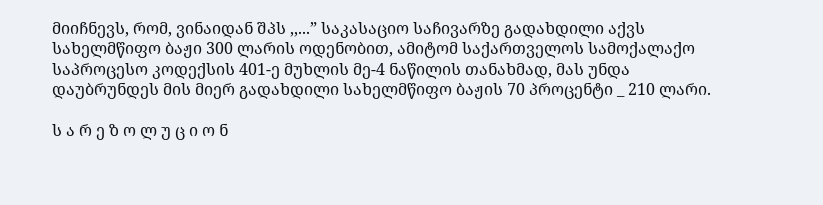მიიჩნევს, რომ, ვინაიდან შპს ,,...” საკასაციო საჩივარზე გადახდილი აქვს სახელმწიფო ბაჟი 300 ლარის ოდენობით, ამიტომ საქართველოს სამოქალაქო საპროცესო კოდექსის 401-ე მუხლის მე-4 ნაწილის თანახმად, მას უნდა დაუბრუნდეს მის მიერ გადახდილი სახელმწიფო ბაჟის 70 პროცენტი _ 210 ლარი.

ს ა რ ე ზ ო ლ უ ც ი ო ნ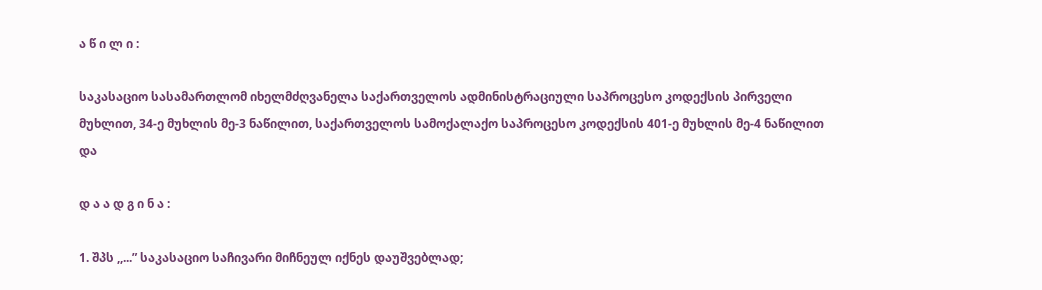ა წ ი ლ ი :

საკასაციო სასამართლომ იხელმძღვანელა საქართველოს ადმინისტრაციული საპროცესო კოდექსის პირველი მუხლით, 34-ე მუხლის მე-3 ნაწილით, საქართველოს სამოქალაქო საპროცესო კოდექსის 401-ე მუხლის მე-4 ნაწილით და

დ ა ა დ გ ი ნ ა :

1. შპს ,,...” საკასაციო საჩივარი მიჩნეულ იქნეს დაუშვებლად;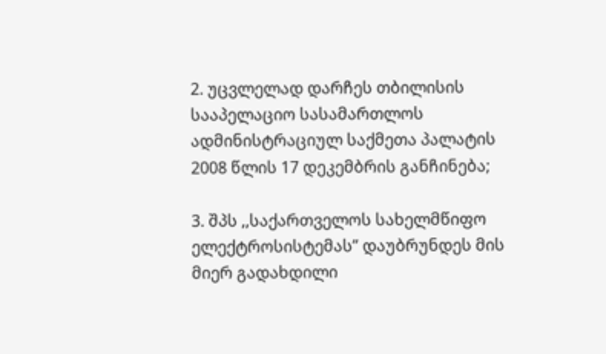2. უცვლელად დარჩეს თბილისის სააპელაციო სასამართლოს ადმინისტრაციულ საქმეთა პალატის 2008 წლის 17 დეკემბრის განჩინება;

3. შპს ,,საქართველოს სახელმწიფო ელექტროსისტემას” დაუბრუნდეს მის მიერ გადახდილი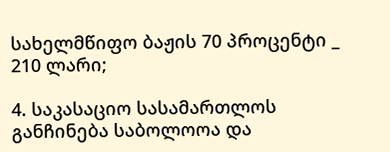სახელმწიფო ბაჟის 70 პროცენტი _ 210 ლარი;

4. საკასაციო სასამართლოს განჩინება საბოლოოა და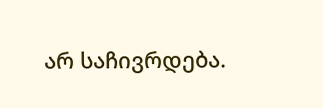არ საჩივრდება.